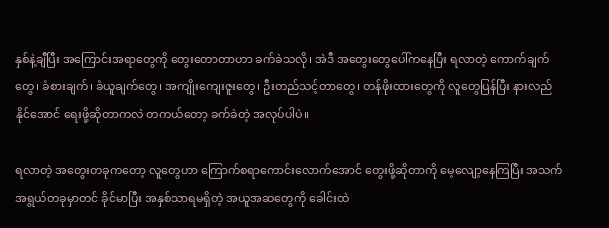နှစ်နဲ့ချီပြီး အကြောင်းအရာတွေကို တွေးတောတာဟာ ခက်ခဲသလို၊ အဲဒီ အတွေးတွေပေါ်ကနေပြီး ရလာတဲ့ ကောက်ချက်တွေ၊ ခံစားချက်၊ ခံယူချက်တွေ၊ အကျိုးကျေးဇူးတွေ၊ ဦးတည်သင့်တာတွေ၊ တန်ဖိုးထားတွေကို လူတွေပြန်ပြီး နားလည်နိုင်အောင် ရေးဖို့ဆိုတာကလဲ တကယ်တော့ ခက်ခဲတဲ့ အလုပ်ပါပဲ။

ရလာတဲ့ အတွေးတခုကတော့ လူတွေဟာ ကြောက်စရာကောင်းလောက်အောင် တွေးဖို့ဆိုတာကို မေ့လျော့နေကြပြီး အသက်အရွယ်တခုမှာတင် ခိုင်မာပြီး အနှစ်သာရမရှိတဲ့ အယူအဆတွေကို ခေါင်းထဲ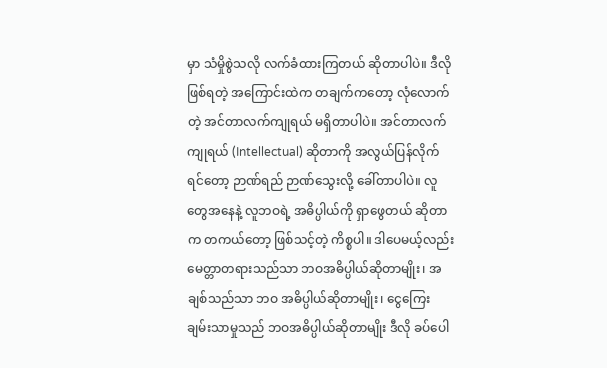မှာ သံမှိုစွဲသလို လက်ခံထားကြတယ် ဆိုတာပါပဲ။ ဒီလို ဖြစ်ရတဲ့ အကြောင်းထဲက တချက်ကတော့ လုံလောက်တဲ့ အင်တာလက်ကျုရယ် မရှိတာပါပဲ။ အင်တာလက်ကျုရယ် (Intellectual) ဆိုတာကို အလွယ်ပြန်လိုက်ရင်တော့ ဉာဏ်ရည် ဉာဏ်သွေးလို့ ခေါ်တာပါပဲ။ လူတွေအနေနဲ့ လူဘဝရဲ့ အဓိပ္ပါယ်ကို ရှာဖွေတယ် ဆိုတာက တကယ်တော့ ဖြစ်သင့်တဲ့ ကိစ္စပါ။ ဒါပေမယ့်လည်း မေတ္တာတရားသည်သာ ဘဝအဓိပ္ပါယ်ဆိုတာမျိုး၊ အချစ်သည်သာ ဘဝ အဓိပ္ပါယ်ဆိုတာမျိုး၊ ငွေကြေး ချမ်းသာမှုသည် ဘဝအဓိပ္ပါယ်ဆိုတာမျိုး ဒီလို ခပ်ပေါ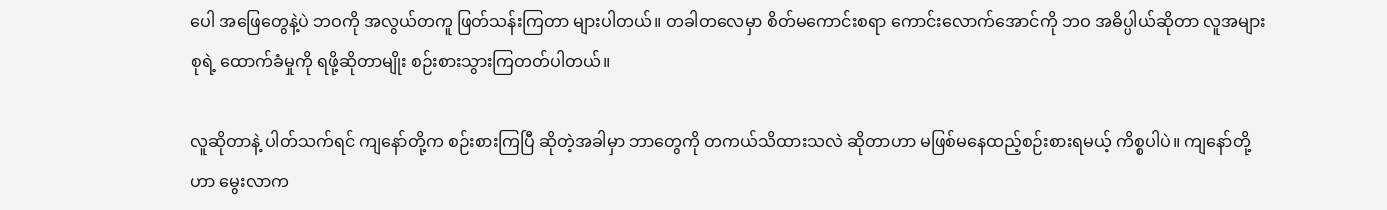ပေါ အဖြေတွေနဲ့ပဲ ဘဝကို အလွယ်တကူ ဖြတ်သန်းကြတာ များပါတယ်။ တခါတလေမှာ စိတ်မကောင်းစရာ ကောင်းလောက်အောင်ကို ဘဝ အဓိပ္ပါယ်ဆိုတာ လူအများစုရဲ့ ထောက်ခံမှုကို ရဖို့ဆိုတာမျိုး စဉ်းစားသွားကြတတ်ပါတယ်။

လူဆိုတာနဲ့ ပါတ်သက်ရင် ကျနော်တို့က စဉ်းစားကြပြီ ဆိုတဲ့အခါမှာ ဘာတွေကို တကယ်သိထားသလဲ ဆိုတာဟာ မဖြစ်မနေထည့်စဉ်းစားရမယ့် ကိစ္စပါပဲ။ ကျနော်တို့ဟာ မွေးလာက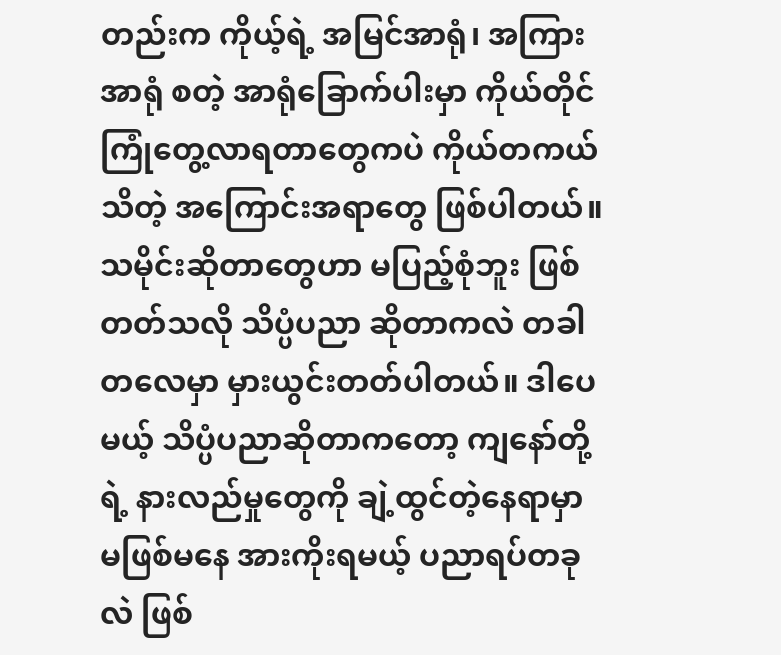တည်းက ကိုယ့်ရဲ့ အမြင်အာရုံ၊ အကြားအာရုံ စတဲ့ အာရုံခြောက်ပါးမှာ ကိုယ်တိုင်ကြုံတွေ့လာရတာတွေကပဲ ကိုယ်တကယ်သိတဲ့ အကြောင်းအရာတွေ ဖြစ်ပါတယ်။ သမိုင်းဆိုတာတွေဟာ မပြည့်စုံဘူး ဖြစ်တတ်သလို သိပ္ပံပညာ ဆိုတာကလဲ တခါတလေမှာ မှားယွင်းတတ်ပါတယ်။ ဒါပေမယ့် သိပ္ပံပညာဆိုတာကတော့ ကျနော်တို့ရဲ့ နားလည်မှုတွေကို ချဲ့ထွင်တဲ့နေရာမှာ မဖြစ်မနေ အားကိုးရမယ့် ပညာရပ်တခုလဲ ဖြစ်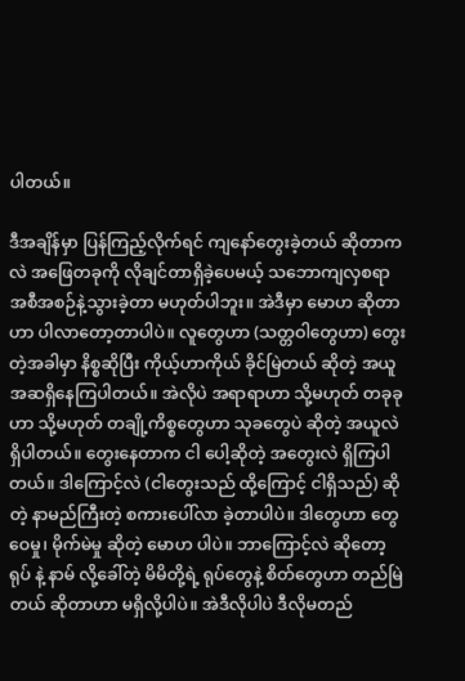ပါတယ်။

ဒီအချိန်မှာ ပြန်ကြည့်လိုက်ရင် ကျနော်တွေးခဲ့တယ် ဆိုတာကလဲ အဖြေတခုကို လိုချင်တာရှိခဲ့ပေမယ့် သဘောကျလှစရာ အစီအစဉ်နဲ့သွားခဲ့တာ မဟုတ်ပါဘူး။ အဲဒီမှာ မောဟ ဆိုတာဟာ ပါလာတော့တာပါပဲ။ လူတွေဟာ (သတ္တဝါတွေဟာ) တွေးတဲ့အခါမှာ နိစ္စဆိုပြီး ကိုယ့်ဟာကိုယ် ခိုင်မြဲတယ် ဆိုတဲ့ အယူအဆရှိနေကြပါတယ်။ အဲလိုပဲ အရာရာဟာ သို့မဟုတ် တခုခုဟာ သို့မဟုတ် တချို့ကိစ္စတွေဟာ သုခတွေပဲ ဆိုတဲ့ အယူလဲရှိပါတယ်။ တွေးနေတာက ငါ ပေါ့ဆိုတဲ့ အတွေးလဲ ရှိကြပါတယ်။ ဒါကြောင့်လဲ (ငါတွေးသည် ထို့ကြောင့် ငါရှိသည်) ဆိုတဲ့ နာမည်ကြီးတဲ့ စကားပေါ်လာ ခဲ့တာပါပဲ။ ဒါတွေဟာ တွေဝေမှု၊ မိုက်မဲမှု ဆိုတဲ့ မောဟ ပါပဲ။ ဘာကြောင့်လဲ ဆိုတော့ ရုပ် နဲ့ နာမ် လို့ခေါ်တဲ့ မိမိတို့ရဲ့ ရုပ်တွေနဲ့ စိတ်တွေဟာ တည်မြဲတယ် ဆိုတာဟာ မရှိလို့ပါပဲ။ အဲဒီလိုပါပဲ ဒီလိုမတည်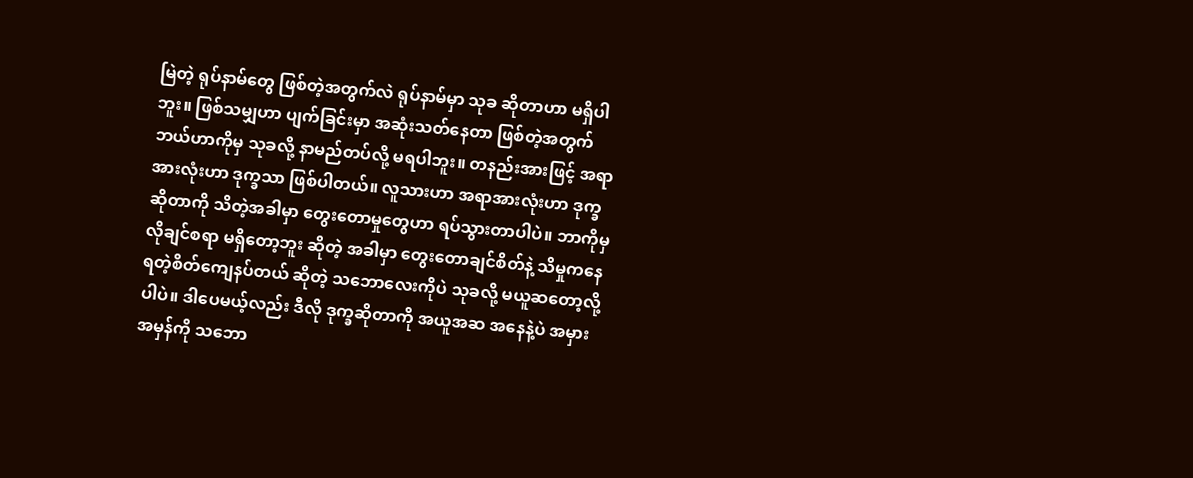မြဲတဲ့ ရုပ်နာမ်တွေ ဖြစ်တဲ့အတွက်လဲ ရုပ်နာမ်မှာ သုခ ဆိုတာဟာ မရှိပါဘူး။ ဖြစ်သမျှဟာ ပျက်ခြင်းမှာ အဆုံးသတ်နေတာ ဖြစ်တဲ့အတွက် ဘယ်ဟာကိုမှ သုခလို့ နာမည်တပ်လို့ မရပါဘူး။ တနည်းအားဖြင့် အရာအားလုံးဟာ ဒုက္ခသာ ဖြစ်ပါတယ်။ လူသားဟာ အရာအားလုံးဟာ ဒုက္ခဆိုတာကို သိတဲ့အခါမှာ တွေးတောမှုတွေဟာ ရပ်သွားတာပါပဲ။ ဘာကိုမှ လိုချင်စရာ မရှိတော့ဘူး ဆိုတဲ့ အခါမှာ တွေးတောချင်စိတ်နဲ့ သိမှုကနေ ရတဲ့စိတ်ကျေနပ်တယ် ဆိုတဲ့ သဘောလေးကိုပဲ သုခလို့ မယူဆတော့လို့ပါပဲ။ ဒါပေမယ့်လည်း ဒီလို ဒုက္ခဆိုတာကို အယူအဆ အနေနဲ့ပဲ အမှားအမှန်ကို သဘော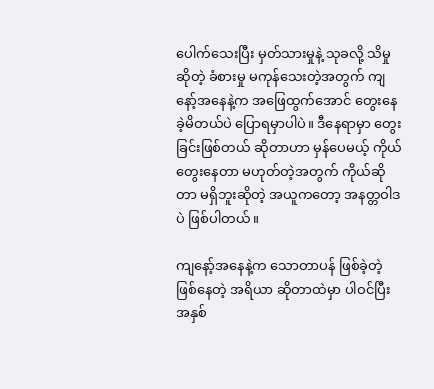ပေါက်သေးပြီး မှတ်သားမှုနဲ့ သုခလို့ သိမှု ဆိုတဲ့ ခံစားမှု မကုန်သေးတဲ့အတွက် ကျနော့်အနေနဲ့က အဖြေထွက်အောင် တွေးနေခဲ့မိတယ်ပဲ ပြောရမှာပါပဲ။ ဒီနေရာမှာ တွေးခြင်းဖြစ်တယ် ဆိုတာဟာ မှန်ပေမယ့် ကိုယ်တွေးနေတာ မဟုတ်တဲ့အတွက် ကိုယ်ဆိုတာ မရှိဘူးဆိုတဲ့ အယူကတော့ အနတ္တဝါဒ ပဲ ဖြစ်ပါတယ်။

ကျနော့်အနေနဲ့က သောတာပန် ဖြစ်ခဲ့တဲ့ ဖြစ်နေတဲ့ အရိယာ ဆိုတာထဲမှာ ပါဝင်ပြီး အနှစ်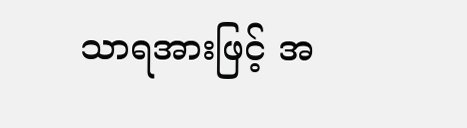သာရအားဖြင့် အ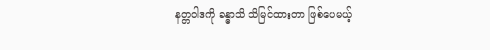နတ္တဝါဒကို ခန္ဓာသိ သိမြင်ထားတာ ဖြစ်ပေမယ့်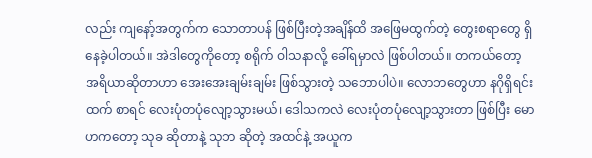လည်း ကျနော့်အတွက်က သောတာပန် ဖြစ်ပြီးတဲ့အချိန်ထိ အဖြေမထွက်တဲ့ တွေးစရာတွေ ရှိနေခဲ့ပါတယ်။ အဲဒါတွေကိုတော့ စရိုက် ဝါသနာလို့ ခေါ်ရမှာလဲ ဖြစ်ပါတယ်။ တကယ်တော့ အရိယာဆိုတာဟာ အေးအေးချမ်းချမ်း ဖြစ်သွားတဲ့ သဘောပါပဲ။ လောဘတွေဟာ နဂိုရှိရင်းထက် စာရင် လေးပုံတပုံလျော့သွားမယ်၊ ဒေါသကလဲ လေးပုံတပုံလျော့သွားတာ ဖြစ်ပြီး မောဟကတော့ သုခ ဆိုတာနဲ့ သုဘ ဆိုတဲ့ အထင်နဲ့ အယူက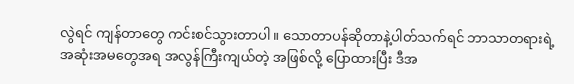လွဲရင် ကျန်တာတွေ ကင်းစင်သွားတာပါ။ သောတာပန်ဆိုတာနဲ့ပါတ်သက်ရင် ဘာသာတရားရဲ့ အဆုံးအမတွေအရ အလွန်ကြီးကျယ်တဲ့ အဖြစ်လို့ ပြောထားပြီး ဒီအ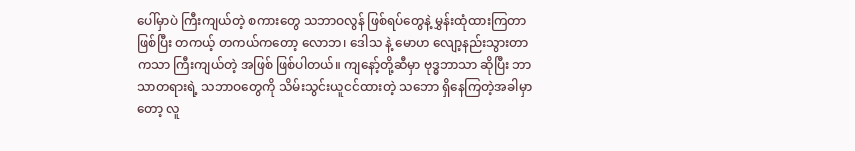ပေါ်မှာပဲ ကြီးကျယ်တဲ့ စကားတွေ သဘာဝလွန် ဖြစ်ရပ်တွေနဲ့ မွှန်းထုံထားကြတာ ဖြစ်ပြီး တကယ့် တကယ်ကတော့ လောဘ၊ ဒေါသ နဲ့ မောဟ လျော့နည်းသွားတာကသာ ကြီးကျယ်တဲ့ အဖြစ် ဖြစ်ပါတယ်။ ကျနော့်တို့ဆီမှာ ဗုဒ္ဓဘာသာ ဆိုပြီး ဘာသာတရားရဲ့ သဘာဝတွေကို သိမ်းသွင်းယူငင်ထားတဲ့ သဘော ရှိနေကြတဲ့အခါမှာတော့ လူ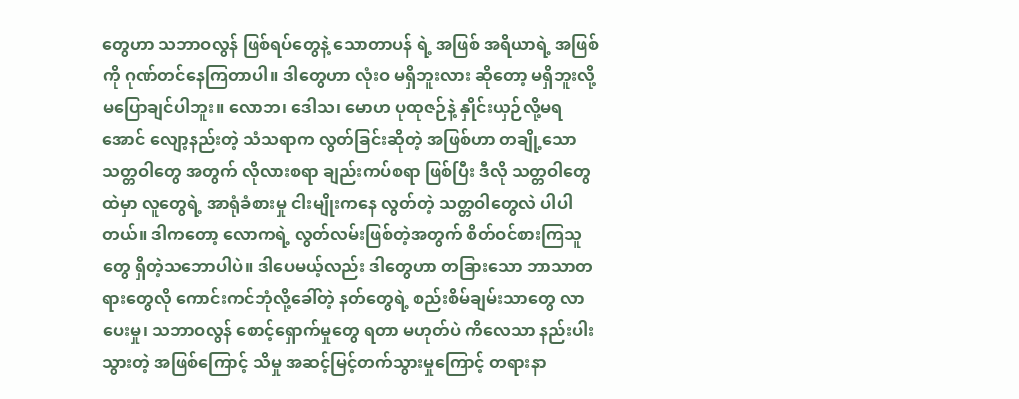တွေဟာ သဘာဝလွန် ဖြစ်ရပ်တွေနဲ့ သောတာပန် ရဲ့ အဖြစ် အရိယာရဲ့ အဖြစ်ကို ဂုဏ်တင်နေကြတာပါ။ ဒါတွေဟာ လုံးဝ မရှိဘူးလား ဆိုတော့ မရှိဘူးလို့ မပြောချင်ပါဘူး။ လောဘ၊ ဒေါသ၊ မောဟ ပုထုဇဉ်နဲ့ နှိုင်းယှဉ်လို့မရအောင် လျော့နည်းတဲ့ သံသရာက လွတ်ခြင်းဆိုတဲ့ အဖြစ်ဟာ တချို့သော သတ္တဝါတွေ အတွက် လိုလားစရာ ချည်းကပ်စရာ ဖြစ်ပြီး ဒီလို သတ္တဝါတွေထဲမှာ လူတွေရဲ့ အာရုံခံစားမှု ငါးမျိုးကနေ လွတ်တဲ့ သတ္တဝါတွေလဲ ပါပါတယ်။ ဒါကတော့ လောကရဲ့ လွတ်လမ်းဖြစ်တဲ့အတွက် စိတ်ဝင်စားကြသူတွေ ရှိတဲ့သဘောပါပဲ။ ဒါပေမယ့်လည်း ဒါတွေဟာ တခြားသော ဘာသာတရားတွေလို ကောင်းကင်ဘုံလို့ခေါ်တဲ့ နတ်တွေရဲ့ စည်းစိမ်ချမ်းသာတွေ လာပေးမှု၊ သဘာဝလွန် စောင့်ရှောက်မှုတွေ ရတာ မဟုတ်ပဲ ကိလေသာ နည်းပါးသွားတဲ့ အဖြစ်ကြောင့် သိမှု အဆင့်မြင့်တက်သွားမှုကြောင့် တရားနာ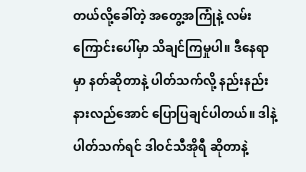တယ်လို့ခေါ်တဲ့ အတွေ့အကြုံနဲ့ လမ်းကြောင်းပေါ်မှာ သိချင်ကြမှုပါ။ ဒီနေရာမှာ နတ်ဆိုတာနဲ့ ပါတ်သက်လို့ နည်းနည်း နားလည်အောင် ပြောပြချင်ပါတယ်။ ဒါနဲ့ ပါတ်သက်ရင် ဒါဝင်သီအိုရီ ဆိုတာနဲ့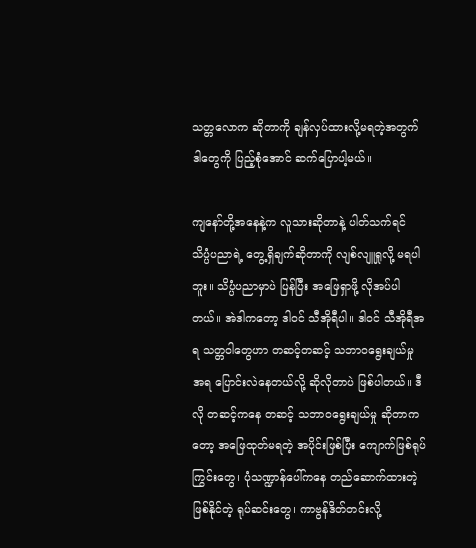သတ္တလောက ဆိုတာကို ချန်လှပ်ထားလို့မရတဲ့အတွက် ဒါတွေကို ပြည့်စုံအောင် ဆက်ပြောပါ့မယ်။

ကျနော်တို့အနေနဲ့က လူသားဆိုတာနဲ့ ပါတ်သက်ရင် သိပ္ပံပညာရဲ့ တွေ့ရှိချက်ဆိုတာကို လျစ်လျူရှုလို့ မရပါဘူး။ သိပ္ပံပညာမှာပဲ ပြန်ပြီး အဖြေရှာဖို့ လိုအပ်ပါတယ်။ အဲဒါကတော့ ဒါဝင် သီအိုရီပါ။ ဒါဝင် သီအိုရီအရ သတ္တဝါတွေဟာ တဆင့်တဆင့် သဘာဝရွေးချယ်မှု အရ ပြောင်းလဲနေတယ်လို့ ဆိုလိုတာပဲ ဖြစ်ပါတယ်။ ဒီလို တဆင့်ကနေ တဆင့် သဘာဝရွေးချယ်မှု ဆိုတာကတော့ အဖြေထုတ်မရတဲ့ အပိုင်းဖြစ်ပြီး ကျောက်ဖြစ်ရုပ်ကြွင်းတွေ၊ ပုံသဏ္ဍာန်ပေါ်ကနေ တည်ဆောက်ထားတဲ့ ဖြစ်နိုင်တဲ့ ရုပ်ဆင်းတွေ၊ ကာဗွန်ဒိတ်တင်းလို့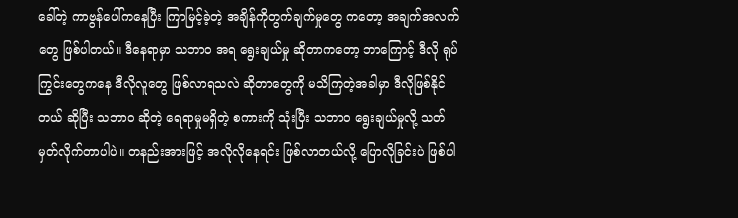ခေါ်တဲ့ ကာဗွန်ပေါ်ကနေပြီး ကြာမြင့်ခဲ့တဲ့ အချိန်ကိုတွက်ချက်မှုတွေ ကတော့ အချက်အလက်တွေ ဖြစ်ပါတယ်။ ဒီနေရာမှာ သဘာဝ အရ ရွေးချယ်မှု ဆိုတာကတော့ ဘာကြောင့် ဒီလို ရုပ်ကြွင်းတွေကနေ ဒီလိုလူတွေ ဖြစ်လာရသလဲ ဆိုတာတွေကို မသိကြတဲ့အခါမှာ ဒီလိုဖြစ်နိုင်တယ် ဆိုပြီး သဘာဝ ဆိုတဲ့ ရေရာမှုမရှိတဲ့ စကားကို သုံးပြီး သဘာဝ ရွေးချယ်မှုလို့ သတ်မှတ်လိုက်တာပါပဲ။ တနည်းအားဖြင့် အလိုလိုနေရင်း ဖြစ်လာတယ်လို့ ပြောလိုခြင်းပဲ ဖြစ်ပါ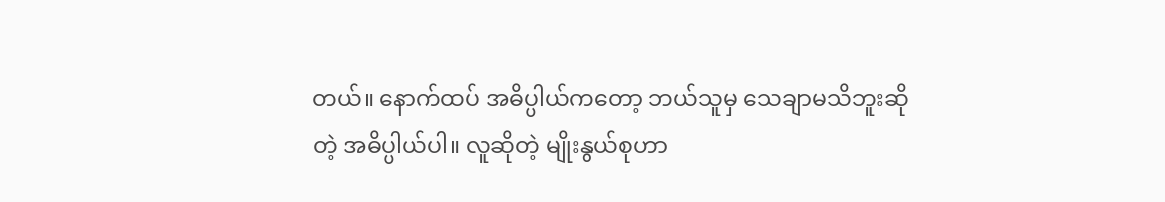တယ်။ နောက်ထပ် အဓိပ္ပါယ်ကတော့ ဘယ်သူမှ သေချာမသိဘူးဆိုတဲ့ အဓိပ္ပါယ်ပါ။ လူဆိုတဲ့ မျိုးနွယ်စုဟာ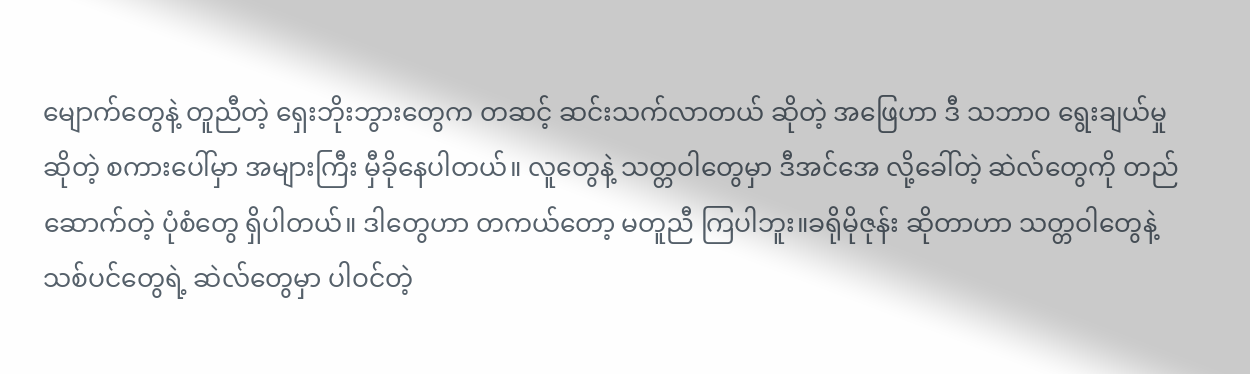မျောက်တွေနဲ့ တူညီတဲ့ ရှေးဘိုးဘွားတွေက တဆင့် ဆင်းသက်လာတယ် ဆိုတဲ့ အဖြေဟာ ဒီ သဘာဝ ရွေးချယ်မှု ဆိုတဲ့ စကားပေါ်မှာ အများကြီး မှီခိုနေပါတယ်။ လူတွေနဲ့ သတ္တဝါတွေမှာ ဒီအင်အေ လို့ခေါ်တဲ့ ဆဲလ်တွေကို တည်ဆောက်တဲ့ ပုံစံတွေ ရှိပါတယ်။ ဒါတွေဟာ တကယ်တော့ မတူညီ ကြပါဘူး။ခရိုမိုဇုန်း ဆိုတာဟာ သတ္တဝါတွေနဲ့ သစ်ပင်တွေရဲ့ ဆဲလ်တွေမှာ ပါဝင်တဲ့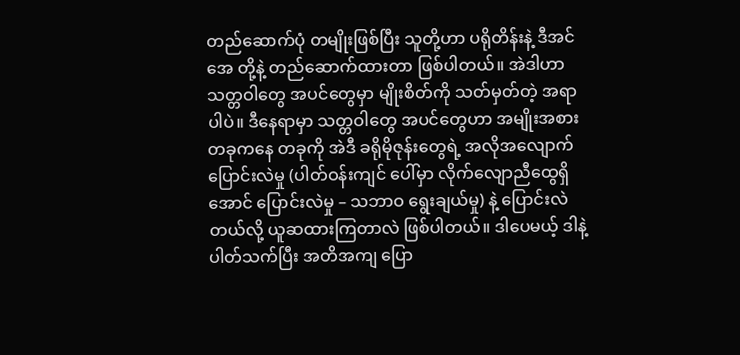တည်ဆောက်ပုံ တမျိုးဖြစ်ပြီး သူတို့ဟာ ပရိုတိန်းနဲ့ ဒီအင်အေ တို့နဲ့ တည်ဆောက်ထားတာ ဖြစ်ပါတယ်။ အဲဒါဟာ သတ္တဝါတွေ အပင်တွေမှာ မျိုးစိတ်ကို သတ်မှတ်တဲ့ အရာပါပဲ။ ဒီနေရာမှာ သတ္တဝါတွေ အပင်တွေဟာ အမျိုးအစား တခုကနေ တခုကို အဲဒီ ခရိုမိုဇုန်းတွေရဲ့ အလိုအလျောက်ပြောင်းလဲမှု (ပါတ်ဝန်းကျင် ပေါ်မှာ လိုက်လျောညီထွေရှိအောင် ပြောင်းလဲမှု – သဘာဝ ရွေးချယ်မှု) နဲ့ ပြောင်းလဲတယ်လို့ ယူဆထားကြတာလဲ ဖြစ်ပါတယ်။ ဒါပေမယ့် ဒါနဲ့ပါတ်သက်ပြီး အတိအကျ ပြော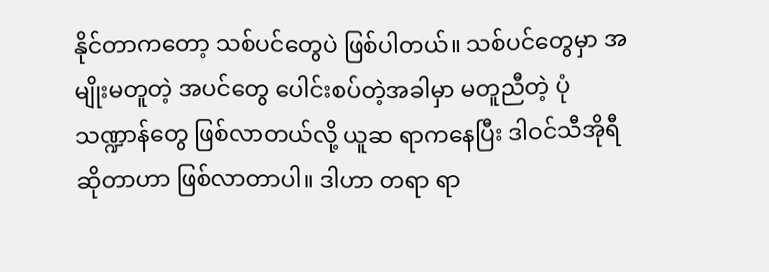နိုင်တာကတော့ သစ်ပင်တွေပဲ ဖြစ်ပါတယ်။ သစ်ပင်တွေမှာ အမျိုးမတူတဲ့ အပင်တွေ ပေါင်းစပ်တဲ့အခါမှာ မတူညီတဲ့ ပုံသဏ္ဍာန်တွေ ဖြစ်လာတယ်လို့ ယူဆ ရာကနေပြီး ဒါဝင်သီအိုရီ ဆိုတာဟာ ဖြစ်လာတာပါ။ ဒါဟာ တရာ ရာ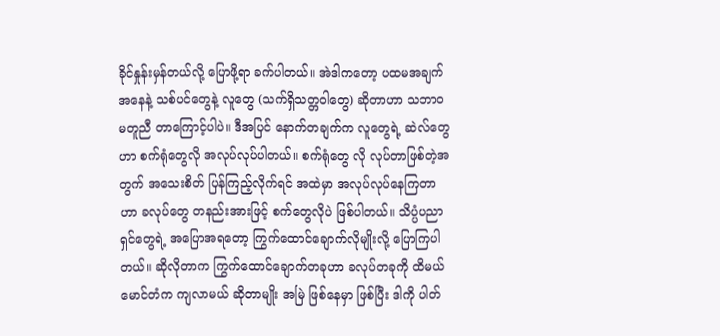ခိုင်နှုန်းမှန်တယ်လို့ ပြောဖို့ရာ ခက်ပါတယ်။ အဲဒါကတော့ ပထမအချက်အနေနဲ့ သစ်ပင်တွေနဲ့ လူတွေ (သက်ရှိသတ္တဝါတွေ) ဆိုတာဟာ သဘာဝ မတူညီ တာကြောင့်ပါပဲ။ ဒီအပြင် နောက်တချက်က လူတွေရဲ့ ဆဲလ်တွေဟာ စက်ရုံတွေလို အလုပ်လုပ်ပါတယ်။ စက်ရုံတွေ လို လုပ်တာဖြစ်တဲ့အတွက် အသေးစိတ် ပြန်ကြည့်လိုက်ရင် အထဲမှာ အလုပ်လုပ်နေကြတာဟာ ခလုပ်တွေ တနည်းအားဖြင့် စက်တွေလိုပဲ ဖြစ်ပါတယ်။ သိပ္ပံပညာရှင်တွေရဲ့ အပြောအရတော့ ကြွက်ထောင်ချောက်လိုမျိုးလို့ ပြောကြပါတယ်။ ဆိုလိုတာက ကြွက်ထောင်ချောက်တခုဟာ ခလုပ်တခုကို ထိမယ် မောင်တံက ကျလာမယ် ဆိုတာမျိုး အမြဲ ဖြစ်နေမှာ ဖြစ်ပြီး ဒါကို ပါတ်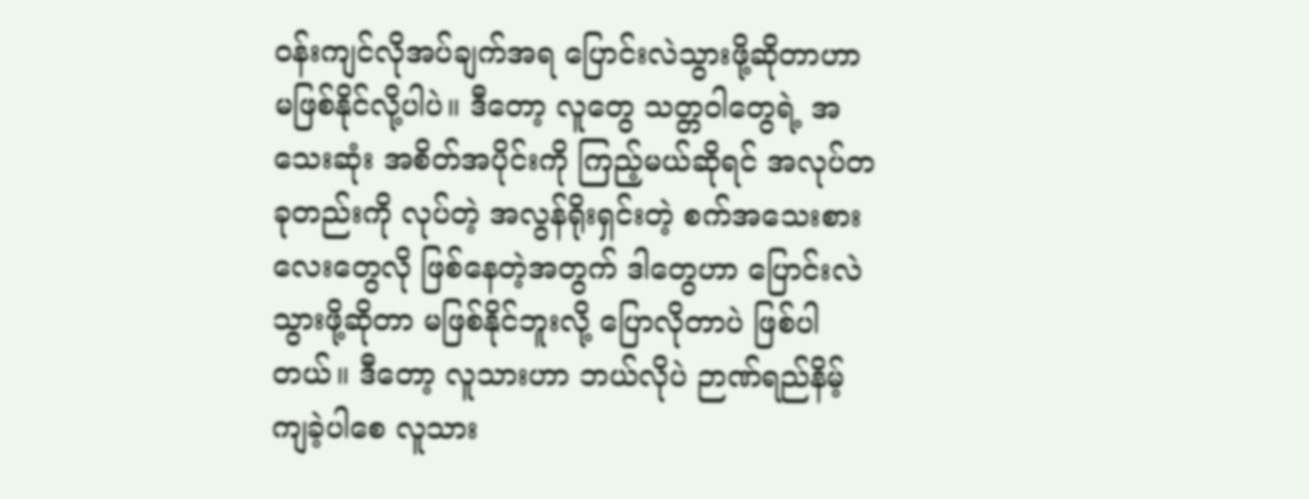ဝန်းကျင်လိုအပ်ချက်အရ ပြောင်းလဲသွားဖို့ဆိုတာဟာ မဖြစ်နိုင်လို့ပါပဲ။ ဒီတော့ လူတွေ သတ္တဝါတွေရဲ့ အသေးဆုံး အစိတ်အပိုင်းကို ကြည့်မယ်ဆိုရင် အလုပ်တခုတည်းကို လုပ်တဲ့ အလွန်ရိုးရှင်းတဲ့ စက်အသေးစားလေးတွေလို ဖြစ်နေတဲ့အတွက် ဒါတွေဟာ ပြောင်းလဲသွားဖို့ဆိုတာ မဖြစ်နိုင်ဘူးလို့ ပြောလိုတာပဲ ဖြစ်ပါတယ်။ ဒီတော့ လူသားဟာ ဘယ်လိုပဲ ဉာဏ်ရည်နိမ့်ကျခဲ့ပါစေ လူသား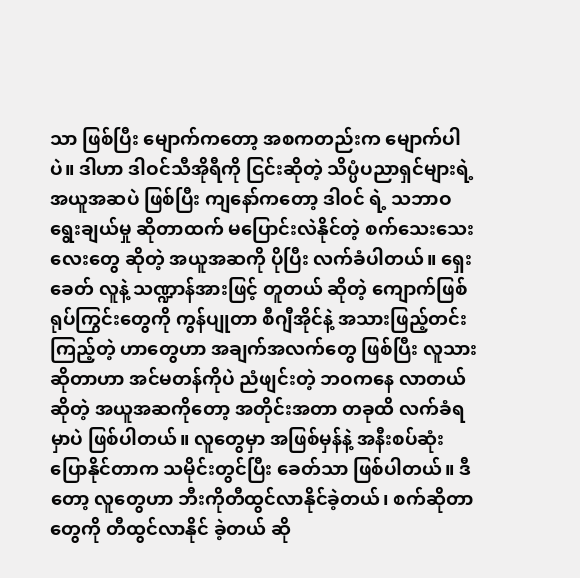သာ ဖြစ်ပြီး မျောက်ကတော့ အစကတည်းက မျောက်ပါပဲ။ ဒါဟာ ဒါဝင်သီအိုရီကို ငြင်းဆိုတဲ့ သိပ္ပံပညာရှင်များရဲ့ အယူအဆပဲ ဖြစ်ပြီး ကျနော်ကတော့ ဒါဝင် ရဲ့ သဘာဝ ရွေးချယ်မှု ဆိုတာထက် မပြောင်းလဲနိုင်တဲ့ စက်သေးသေးလေးတွေ ဆိုတဲ့ အယူအဆကို ပိုပြီး လက်ခံပါတယ်။ ရှေးခေတ် လူနဲ့ သဏ္ဍာန်အားဖြင့် တူတယ် ဆိုတဲ့ ကျောက်ဖြစ်ရုပ်ကြွင်းတွေကို ကွန်ပျုတာ စီဂျီအိုင်နဲ့ အသားဖြည့်တင်းကြည့်တဲ့ ဟာတွေဟာ အချက်အလက်တွေ ဖြစ်ပြီး လူသားဆိုတာဟာ အင်မတန်ကိုပဲ ညံဖျင်းတဲ့ ဘဝကနေ လာတယ်ဆိုတဲ့ အယူအဆကိုတော့ အတိုင်းအတာ တခုထိ လက်ခံရမှာပဲ ဖြစ်ပါတယ်။ လူတွေမှာ အဖြစ်မှန်နဲ့ အနီးစပ်ဆုံး ပြောနိုင်တာက သမိုင်းတွင်ပြီး ခေတ်သာ ဖြစ်ပါတယ်။ ဒီတော့ လူတွေဟာ ဘီးကိုတီထွင်လာနိုင်ခဲ့တယ်၊ စက်ဆိုတာတွေကို တီထွင်လာနိုင် ခဲ့တယ် ဆို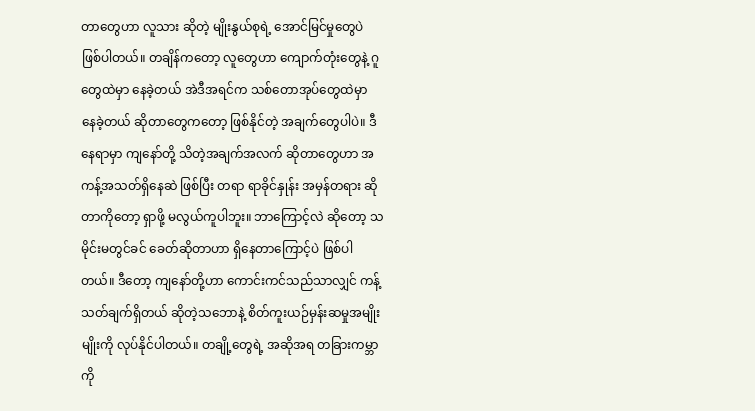တာတွေဟာ လူသား ဆိုတဲ့ မျိုးနွယ်စုရဲ့ အောင်မြင်မှုတွေပဲ ဖြစ်ပါတယ်။ တချိန်ကတော့ လူတွေဟာ ကျောက်တုံးတွေနဲ့ ဂူတွေထဲမှာ နေခဲ့တယ် အဲဒီအရင်က သစ်တောအုပ်တွေထဲမှာ နေခဲ့တယ် ဆိုတာတွေကတော့ ဖြစ်နိုင်တဲ့ အချက်တွေပါပဲ။ ဒီနေရာမှာ ကျနော်တို့ သိတဲ့အချက်အလက် ဆိုတာတွေဟာ အကန့်အသတ်ရှိနေဆဲ ဖြစ်ပြီး တရာ ရာခိုင်နှုန်း အမှန်တရား ဆိုတာကိုတော့ ရှာဖို့ မလွယ်ကူပါဘူး။ ဘာကြောင့်လဲ ဆိုတော့ သမိုင်းမတွင်ခင် ခေတ်ဆိုတာဟာ ရှိနေတာကြောင့်ပဲ ဖြစ်ပါတယ်။ ဒီတော့ ကျနော်တို့ဟာ ကောင်းကင်သည်သာလျှင် ကန့်သတ်ချက်ရှိတယ် ဆိုတဲ့သဘောနဲ့ စိတ်ကူးယဉ်မှန်းဆမှုအမျိုးမျိုးကို လုပ်နိုင်ပါတယ်။ တချို့တွေရဲ့ အဆိုအရ တခြားကမ္ဘာကို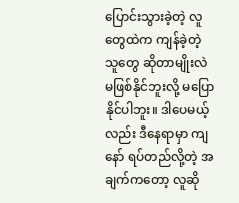ပြောင်းသွားခဲ့တဲ့ လူတွေထဲက ကျန်ခဲ့တဲ့ သူတွေ ဆိုတာမျိုးလဲ မဖြစ်နိုင်ဘူးလို့ မပြောနိုင်ပါဘူး။ ဒါပေမယ့်လည်း ဒီနေရာမှာ ကျနော် ရပ်တည်လို့တဲ့ အချက်ကတော့ လူဆို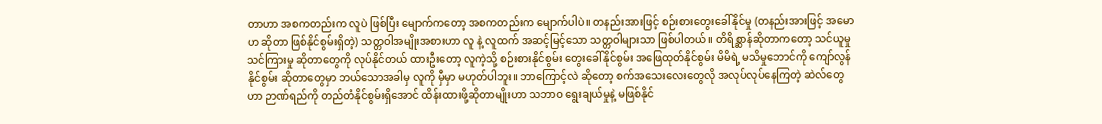တာဟာ အစကတည်းက လူပဲ ဖြစ်ပြီး မျောက်ကတော့ အစကတည်းက မျောက်ပါပဲ။ တနည်းအားဖြင့် စဉ်းစားတွေးခေါ်နိုင်မှု (တနည်းအားဖြင့် အမောဟ ဆိုတာ ဖြစ်နိုင်စွမ်းရှိတဲ့) သတ္တဝါအမျိုးအစားဟာ လူ နဲ့ လူထက် အဆင့်မြင့်သော သတ္တဝါများသာ ဖြစ်ပါတယ်။ တိရိစ္ဆာန်ဆိုတာကတော့ သင်ယူမှု သင်ကြားမှု ဆိုတာတွေကို လုပ်နိုင်တယ် ထားဦးတော့ လူကဲ့သို့ စဉ်းစားနိုင်စွမ်း တွေးခေါ်နိုင်စွမ်း အဖြေထုတ်နိုင်စွမ်း မိမိရဲ့ မသိမှုဘောင်ကို ကျော်လွန်နိုင်စွမ်း ဆိုတာတွေမှာ ဘယ်သောအခါမှ လူကို မှီမှာ မဟုတ်ပါဘူး။ ဘာကြောင့်လဲ ဆိုတော့ စက်အသေးလေးတွေလို အလုပ်လုပ်နေကြတဲ့ ဆဲလ်တွေဟာ ဉာဏ်ရည်ကို တည်တံနိုင်စွမ်းရှိအောင် ထိန်းထားဖို့ဆိုတာမျိုးဟာ သဘာဝ ရွေးချယ်မှုနဲ့ မဖြစ်နိုင်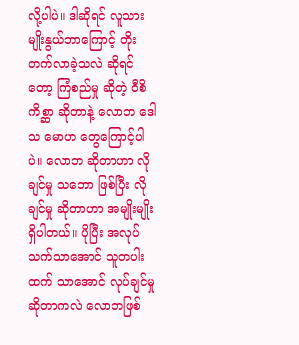လို့ပါပဲ။ ဒါဆိုရင် လူသားမျိုးနွယ်ဘာကြောင့် တိုးတက်လာခဲ့သလဲ ဆိုရင်တော့ ကြံစည်မှု ဆိုတဲ့ ဝီစိကိစ္ဆာ ဆိုတာနဲ့ လောဘ ဒေါသ မောဟ တွေကြောင့်ပါပဲ။ လောဘ ဆိုတာဟာ လိုချင်မှု သဘော ဖြစ်ပြီး လိုချင်မှု ဆိုတာဟာ အမျိုးမျိုးရှိပါတယ်။ ပိုပြီး အလုပ်သက်သာအောင် သူတပါးထက် သာအောင် လုပ်ချင်မှု ဆိုတာကလဲ လောဘဖြစ်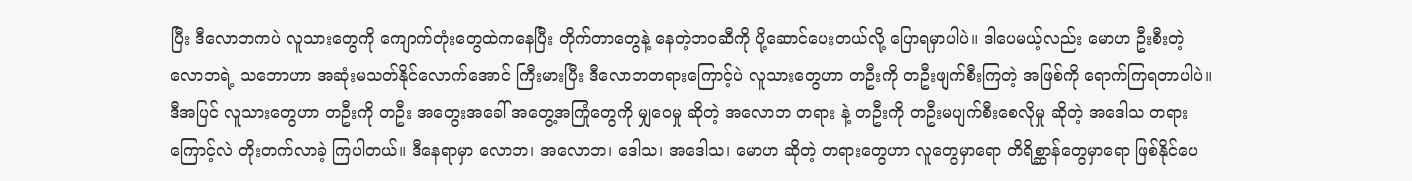ပြီး ဒီလောဘကပဲ လူသားတွေကို ကျောက်တုံးတွေထဲကနေပြီး တိုက်တာတွေနဲ့ နေတဲ့ဘဝဆီကို ပို့ဆောင်ပေးတယ်လို့ ပြောရမှာပါပဲ။ ဒါပေမယ့်လည်း မောဟ ဦးစီးတဲ့ လောဘရဲ့ သဘောဟာ အဆုံးမသတ်နိုင်လောက်အောင် ကြီးမားပြီး ဒီလောဘတရားကြောင့်ပဲ လူသားတွေဟာ တဦးကို တဦးဖျက်စီးကြတဲ့ အဖြစ်ကို ရောက်ကြရတာပါပဲ။ ဒီအပြင် လူသားတွေဟာ တဦးကို တဦး အတွေးအခေါ် အတွေ့အကြုံတွေကို မျှဝေမှု ဆိုတဲ့ အလောဘ တရား နဲ့ တဦးကို တဦးမပျက်စီးစေလိုမှု ဆိုတဲ့ အဒေါသ တရားကြောင့်လဲ တိုးတက်လာခဲ့ ကြပါတယ်။ ဒီနေရာမှာ လောဘ၊ အလောဘ၊ ဒေါသ၊ အဒေါသ၊ မောဟ ဆိုတဲ့ တရားတွေဟာ လူတွေမှာရော တိရိစ္ဆာန်တွေမှာရော ဖြစ်နိုင်ပေ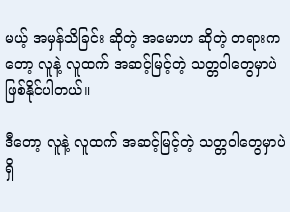မယ့် အမှန်သိခြင်း ဆိုတဲ့ အမောဟ ဆိုတဲ့ တရားကတော့ လူနဲ့ လူထက် အဆင့်မြင့်တဲ့ သတ္တဝါတွေမှာပဲ ဖြစ်နိုင်ပါတယ်။

ဒီတော့ လူနဲ့ လူထက် အဆင့်မြင့်တဲ့ သတ္တဝါတွေမှာပဲ ရှိ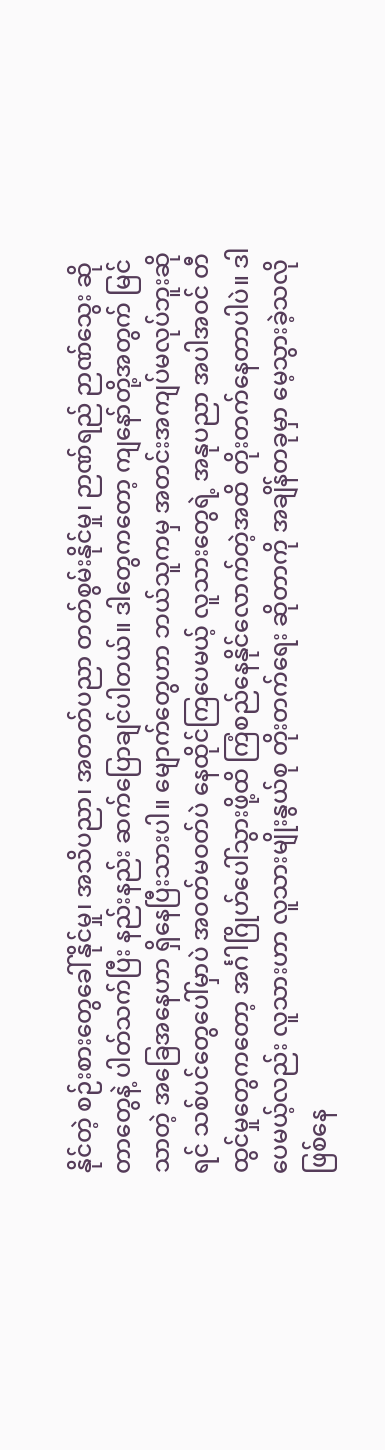နိုင်တဲ့ စဉ်းစားတွေခေါ်နိုင်မှု၊ အသိပညာ၊ အတတ်ပညာ တတ်စွမ်းနိုင်မှု၊ ဉာဏ်ရည် ဉာဏ်သွေး ဆိုတာတွေနဲ့ ပါတ်သက်ပြီး နည်းနည်း ဆက်ပြောချင်ပါတယ်။ ဒါတွေကတော့ ကျနော်တို့အတွက် မြင်သာတဲ့ အခြေအနေဟာ ရှိနေပြီးသားပါ။ မျောက်တွေဟာ ဘယ်သူကမှ အတင်းအကျပ်မလုပ်ဘူးဆိုရင် သစ်ပင်တွေပေါ်မှာပဲ အဝတ်မဝတ်ပဲ နေထိုင်ကြပေမယ့် လူသားတွေရဲ့ အနုပညာ အပါအဝင် တီထွင်မှုတွေကတော့ အင်္ဂါဂြိုဟ်ပေါ်သွားဖို့ထိ ကြံစည်နေနိုင်လောက်တဲ့အထိ တိုးတက်နေတာပါပဲ။ ဒါပေမယ့်လည်း လူသားဟာ လူသားမျိုးနွယ်စု တိုးတက်ရေး ဆိုတာကို အချိန်တခုမှာ မေ့သွားခဲ့သလို ဖြစ်နေ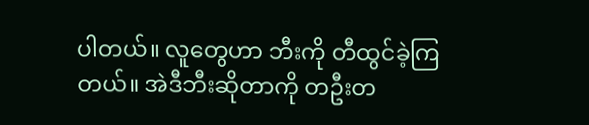ပါတယ်။ လူတွေဟာ ဘီးကို တီထွင်ခဲ့ကြတယ်။ အဲဒီဘီးဆိုတာကို တဦးတ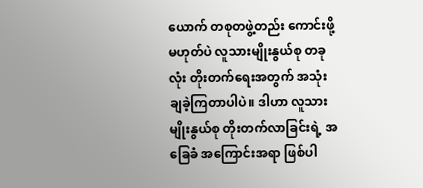ယောက် တစုတဖွဲ့တည်း ကောင်းဖို့မဟုတ်ပဲ လူသားမျိုးနွယ်စု တခုလုံး တိုးတက်ရေးအတွက် အသုံးချခဲ့ကြတာပါပဲ။ ဒါဟာ လူသားမျိုးနွယ်စု တိုးတက်လာခြင်းရဲ့ အခြေခံ အကြောင်းအရာ ဖြစ်ပါ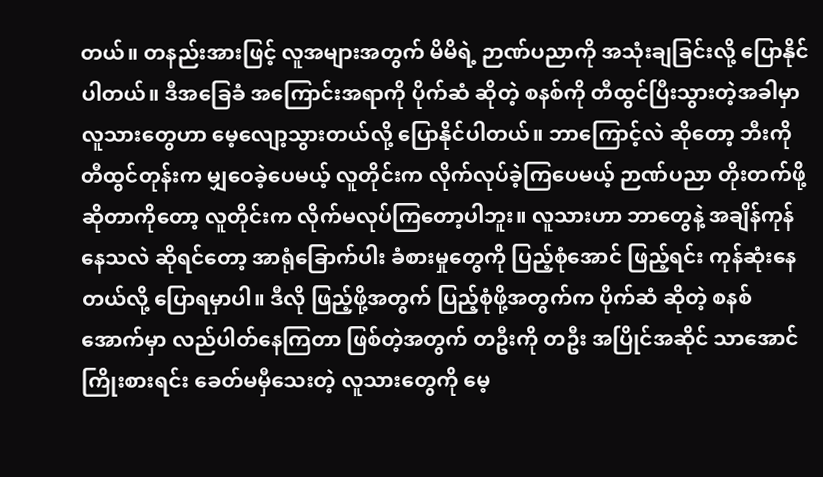တယ်။ တနည်းအားဖြင့် လူအများအတွက် မိမိရဲ့ ဉာဏ်ပညာကို အသုံးချခြင်းလို့ ပြောနိုင်ပါတယ်။ ဒီအခြေခံ အကြောင်းအရာကို ပိုက်ဆံ ဆိုတဲ့ စနစ်ကို တီထွင်ပြီးသွားတဲ့အခါမှာ လူသားတွေဟာ မေ့လျော့သွားတယ်လို့ ပြောနိုင်ပါတယ်။ ဘာကြောင့်လဲ ဆိုတော့ ဘီးကို တီထွင်တုန်းက မျှဝေခဲ့ပေမယ့် လူတိုင်းက လိုက်လုပ်ခဲ့ကြပေမယ့် ဉာဏ်ပညာ တိုးတက်ဖို့ ဆိုတာကိုတော့ လူတိုင်းက လိုက်မလုပ်ကြတော့ပါဘူး။ လူသားဟာ ဘာတွေနဲ့ အချိန်ကုန်နေသလဲ ဆိုရင်တော့ အာရုံခြောက်ပါး ခံစားမှုတွေကို ပြည့်စုံအောင် ဖြည့်ရင်း ကုန်ဆုံးနေတယ်လို့ ပြောရမှာပါ။ ဒီလို ဖြည့်ဖို့အတွက် ပြည့်စုံဖို့အတွက်က ပိုက်ဆံ ဆိုတဲ့ စနစ်အောက်မှာ လည်ပါတ်နေကြတာ ဖြစ်တဲ့အတွက် တဦးကို တဦး အပြိုင်အဆိုင် သာအောင် ကြိုးစားရင်း ခေတ်မမှီသေးတဲ့ လူသားတွေကို မေ့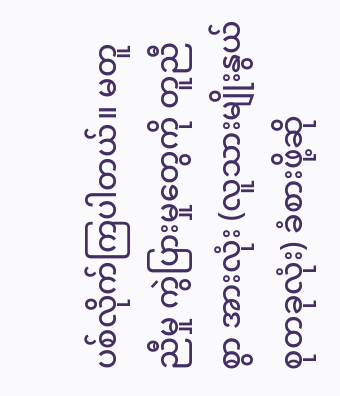ပစ်လိုက်ကြပါတယ်။ မတူညီမှု ကွဲပြားမှုတွေကို တူညီစွာ အားလုံး (လူသားမျိုးနွယ်စုတခုလုံး) ခံစားဖို့ဆို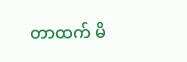တာထက် မိ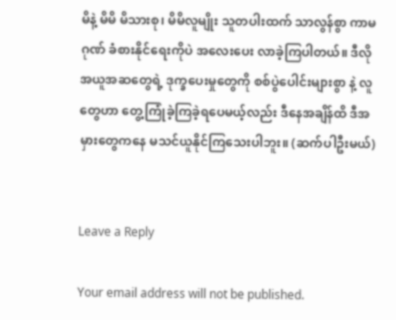မိနဲ့ မိမိ မိသားစု၊ မိမိလူမျိုး သူတပါးထက် သာလွန်စွာ ကာမဂုဏ် ခံစားနိုင်ရေးကိုပဲ အလေးပေး လာခဲ့ကြပါတယ်။ ဒီလို အယူအဆတွေရဲ့ ဒုက္ခပေးမှုတွေကို စစ်ပွဲပေါင်းများစွာ နဲ့ လူတွေဟာ တွေ့ကြုံခဲ့ကြခဲ့ရပေမယ့်လည်း ဒီနေအချိန်ထိ ဒီအမှားတွေကနေ မသင်ယူနိုင်ကြသေးပါဘူး။ (ဆက်ပါဦးမယ်)


Leave a Reply

Your email address will not be published.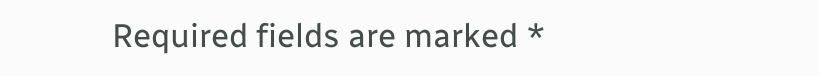Required fields are marked *